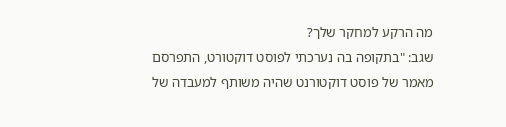מה הרקע למחקר שלך?
שגב: "בתקופה בה נערכתי לפוסט דוקטורט, התפרסם מאמר של פוסט דוקטורנט שהיה משותף למעבדה של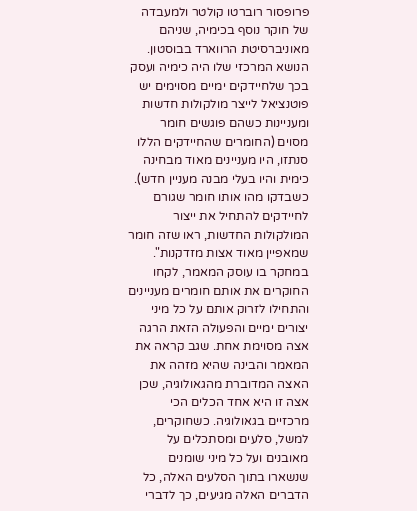פרופסור רוברטו קולטר ולמעבדה של חוקר נוסף בכימיה, שניהם מאוניברסיטת הרווארד בבוסטון. הנושא המרכזי שלו היה כימיה ועסק בכך שלחיידקים ימיים מסוימים יש פוטנציאל לייצר מולקולות חדשות ומעניינות כשהם פוגשים חומר מסוים (החומרים שהחיידקים הללו סנתזו, היו מעניינים מאוד מבחינה כימית והיו בעלי מבנה מעניין חדש). כשבדקו מהו אותו חומר שגורם לחיידקים להתחיל את ייצור המולקולות החדשות, ראו שזה חומר שמאפיין מאוד אצות מזדקנות".
במחקר בו עוסק המאמר, לקחו החוקרים את אותם חומרים מעניינים והתחילו לזרוק אותם על כל מיני יצורים ימיים והפעולה הזאת הרגה אצה מסוימת אחת. שגב קראה את המאמר והבינה שהיא מזהה את האצה המדוברת מהגאולוגיה, שכן אצה זו היא אחד הכלים הכי מרכזיים בגאולוגיה. כשחוקרים, למשל, סלעים ומסתכלים על מאובנים ועל כל מיני שומנים שנשארו בתוך הסלעים האלה, כל הדברים האלה מגיעים, כך לדברי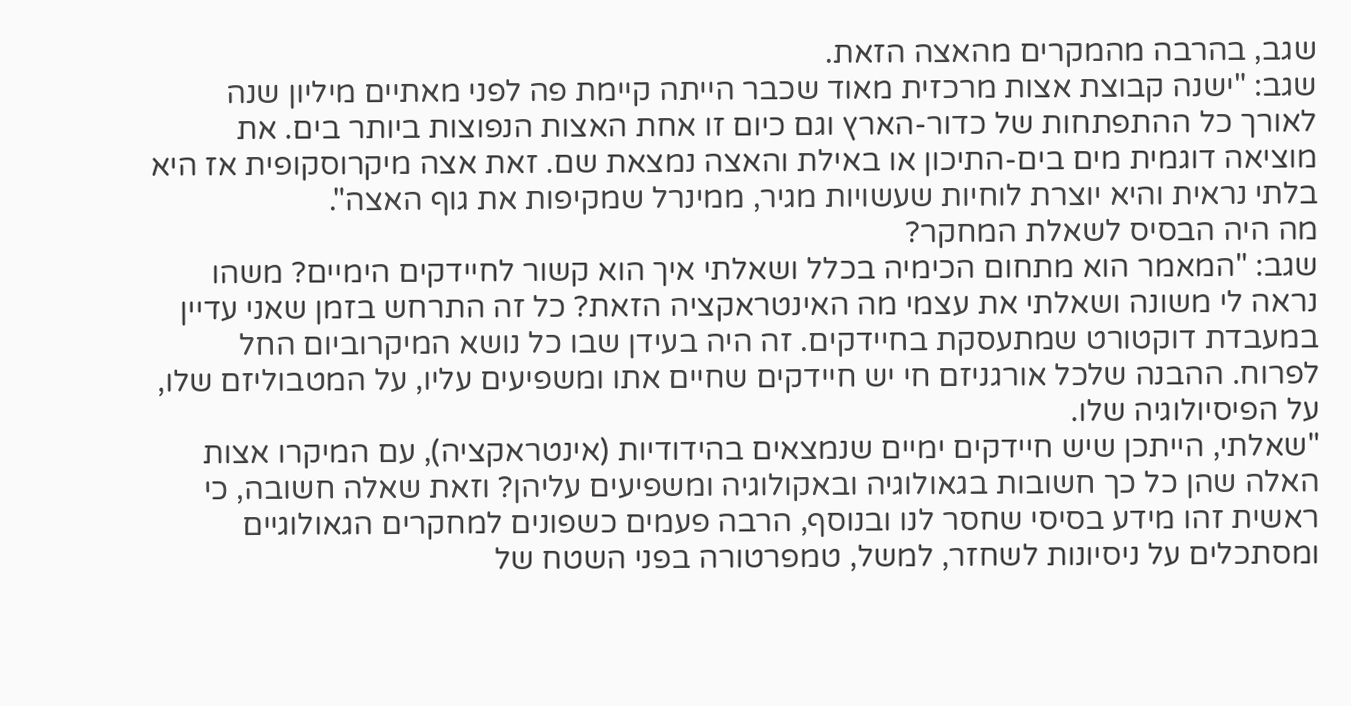שגב, בהרבה מהמקרים מהאצה הזאת.
שגב: "ישנה קבוצת אצות מרכזית מאוד שכבר הייתה קיימת פה לפני מאתיים מיליון שנה לאורך כל ההתפתחות של כדור-הארץ וגם כיום זו אחת האצות הנפוצות ביותר בים. את מוציאה דוגמית מים בים-התיכון או באילת והאצה נמצאת שם. זאת אצה מיקרוסקופית אז היא בלתי נראית והיא יוצרת לוחיות שעשויות מגיר, ממינרל שמקיפות את גוף האצה".
מה היה הבסיס לשאלת המחקר?
שגב: "המאמר הוא מתחום הכימיה בכלל ושאלתי איך הוא קשור לחיידקים הימיים? משהו נראה לי משונה ושאלתי את עצמי מה האינטראקציה הזאת? כל זה התרחש בזמן שאני עדיין במעבדת דוקטורט שמתעסקת בחיידקים. זה היה בעידן שבו כל נושא המיקרוביום החל לפרוח. ההבנה שלכל אורגניזם חי יש חיידקים שחיים אתו ומשפיעים עליו, על המטבוליזם שלו, על הפיסיולוגיה שלו.
"שאלתי, הייתכן שיש חיידקים ימיים שנמצאים בהידודיות (אינטראקציה), עם המיקרו אצות האלה שהן כל כך חשובות בגאולוגיה ובאקולוגיה ומשפיעים עליהן? וזאת שאלה חשובה, כי ראשית זהו מידע בסיסי שחסר לנו ובנוסף, הרבה פעמים כשפונים למחקרים הגאולוגיים ומסתכלים על ניסיונות לשחזר, למשל, טמפרטורה בפני השטח של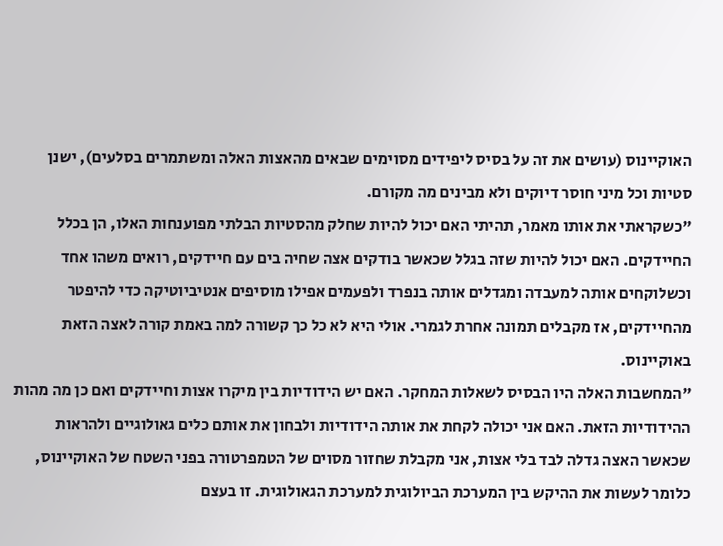האוקיינוס (עושים את זה על בסיס ליפידים מסוימים שבאים מהאצות האלה ומשתמרים בסלעים), ישנן סטיות וכל מיני חוסר דיוקים ולא מבינים מה מקורם.
"כשקראתי את אותו מאמר, תהיתי האם יכול להיות שחלק מהסטיות הבלתי מפוענחות האלו, הן בכלל החיידקים. האם יכול להיות שזה בגלל שכאשר בודקים אצה שחיה בים עם חיידקים, רואים משהו אחד וכשלוקחים אותה למעבדה ומגדלים אותה בנפרד ולפעמים אפילו מוסיפים אנטיביוטיקה כדי להיפטר מהחיידקים, אז מקבלים תמונה אחרת לגמרי. אולי היא לא כל כך קשורה למה באמת קורה לאצה הזאת באוקיינוס.
"המחשבות האלה היו הבסיס לשאלות המחקר. האם יש הידודיות בין מיקרו אצות וחיידקים ואם כן מה מהות ההידודיות הזאת. האם אני יכולה לקחת את אותה הידודיות ולבחון את אותם כלים גאולוגיים ולהראות שכאשר האצה גדלה לבד בלי אצות, אני מקבלת שחזור מסוים של הטמפרטורה בפני השטח של האוקיינוס, כלומר לעשות את ההיקש בין המערכת הביולוגית למערכת הגאולוגית. זו בעצם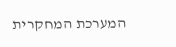המערכת המחקרית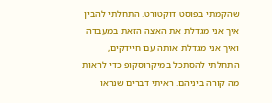שהקמתי בפוסט דוקטורט. התחלתי להבין איך אני מגדלת את האצה הזאת במעבדה ואיך אני מגדלת אותה עם חיידקים, התחלתי להסתכל במיקרוסקופ כדי לראות מה קורה ביניהם. ראיתי דברים שנראו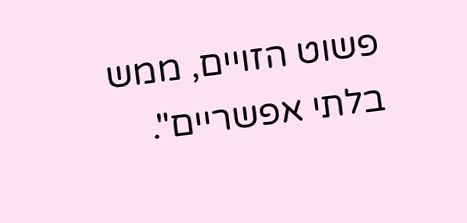פשוט הזויים, ממש בלתי אפשריים".